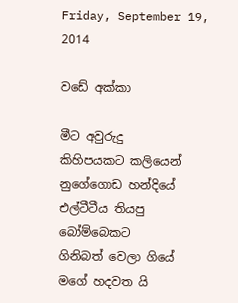Friday, September 19, 2014

වඩේ අක්කා

මීට අවුරුදු
කිහිපයකට කලියෙන්
නුගේගොඩ හන්දියේ
එල්ටීටීය තියපු
බෝම්බෙකට
ගිනිබත් වෙලා ගියේ
මගේ හදවත යි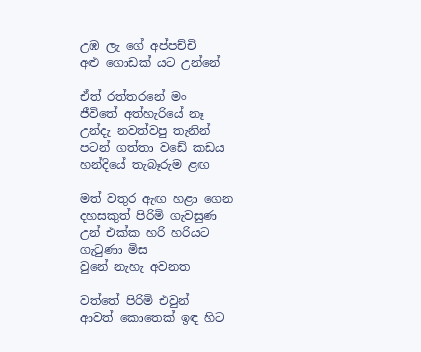උඹ ලැ ගේ අප්පච්චි
අළු ගොඩක් යට උන්නේ

ඒත් රත්තරනේ මං
ජීවිතේ අත්හැරියේ නෑ
උන්දැ නවත්වපු තැනින්
පටන් ගත්තා වඩේ කඩය
හන්දියේ තැබෑරුම ළඟ

මත් වතුර ඇඟ හළා ගෙන
දහසකුත් පිරිමි ගැවසුණ
උන් එක්ක හරි හරියට
ගැටුණා මිස
වුනේ නැහැ අවනත

වත්තේ පිරිමි එවුන්
ආවත් කොතෙක් ඉඳ හිට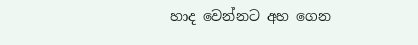හාද වෙන්නට අහ‍ ගෙන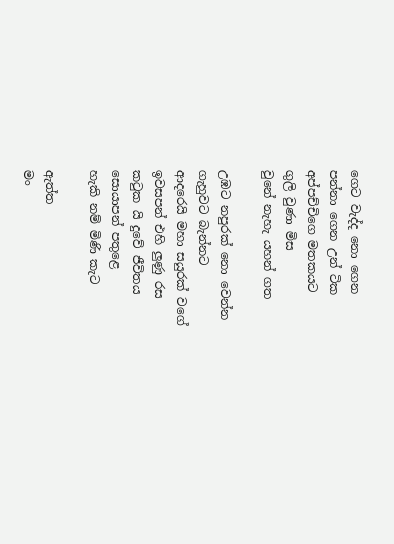ගෙට වැද්ද නො ගෙන
පන්නා ගෙන උන් ටික
අප්පච්චිගෙ මතකයට
ගුලි වුණා මිස
වුනේ නැහැ යහන් ගත

උඹට ‍නපුරක් නො වෙන්න
ගැහුවට බැන්නට
ආදරෙයි මහා සයුරක් වගේ
ඉවසපන් එහි ලුණු රස
කටුක යි දුවේ ජීවිතය
සොයාපන් පතුළෙ
හැකි නම් මිණි කැට

ඇත්ත
මං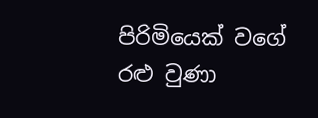පිරිමියෙක් වගේ
රළු වුණා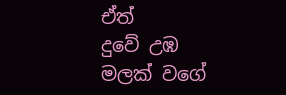ඒත්
දුවේ උඹ
මලක් වගේ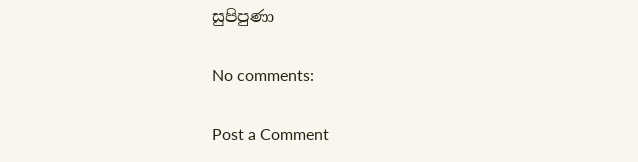සුපිපුණා

No comments:

Post a Comment